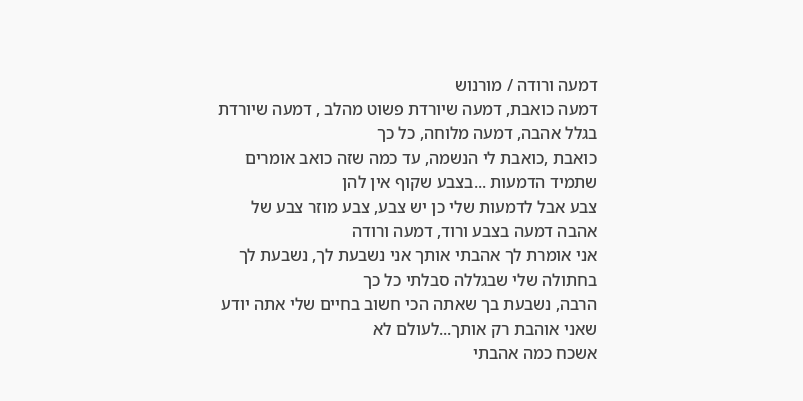דמעה ורודה / מורנוש
דמעה כואבת, דמעה שיורדת פשוט מהלב , דמעה שיורדת בגלל אהבה, דמעה מלוחה, כל כך
כואבת ,כואבת לי הנשמה, עד כמה שזה כואב אומרים שתמיד הדמעות ...בצבע שקוף אין להן
צבע אבל לדמעות שלי כן יש צבע, צבע מוזר צבע של אהבה דמעה בצבע ורוד, דמעה ורודה
אני אומרת לך אהבתי אותך אני נשבעת לך, נשבעת לך בחתולה שלי שבגללה סבלתי כל כך
הרבה, נשבעת בך שאתה הכי חשוב בחיים שלי אתה יודע שאני אוהבת רק אותך...לעולם לא
אשכח כמה אהבתי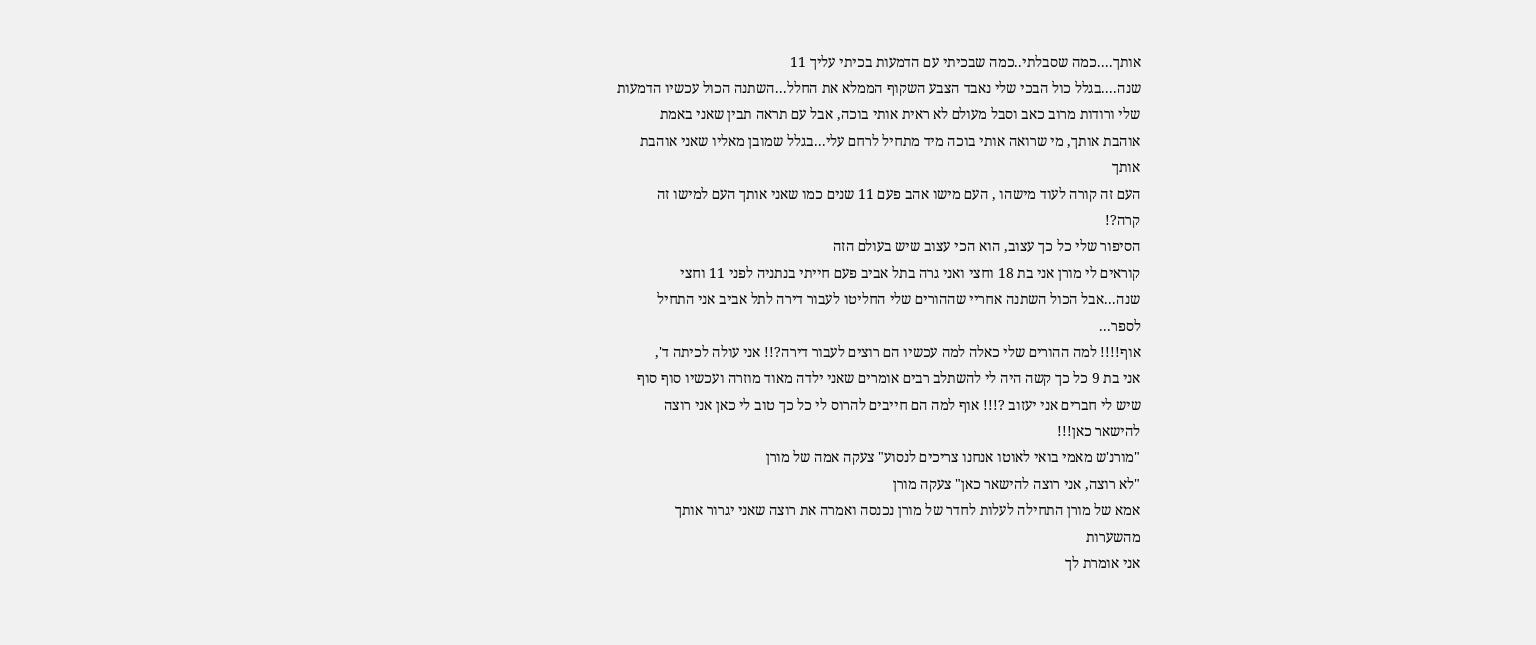אותך....כמה שסבלתי..כמה שבכיתי עם הדמעות בכיתי עליך 11
שנה....בגלל כול הבכי שלי נאבד הצבע השקוף הממלא את החלל...השתנה הכול עכשיו הדמעות
שלי ורודות מרוב כאב וסבל מעולם לא ראית אותי בוכה, אבל עם תראה תבין שאני באמת
אוהבת אותך, מי שרואה אותי בוכה מיד מתחיל לרחם עלי...בגלל שמובן מאליו שאני אוהבת
אותך
העם זה קורה לעוד מישהו , העם מישו אהב פעם 11 שנים כמו שאני אותך העם למישו זה
קרה?!
הסיפור שלי כל כך עצוב, הוא הכי עצוב שיש בעולם הזה
קוראים לי מורן אני בת 18 וחצי ואני גרה בתל אביב פעם חייתי בנתניה לפני 11 וחצי
שנה...אבל הכול השתנה אחריי שההורים שלי החליטו לעבור דירה לתל אביב אני התחיל
לספר...
אוף!!!! למה ההורים שלי כאלה למה עכשיו הם רוצים לעבור דירה?!! אני עולה לכיתה ד',
אני בת 9 כל כך קשה היה לי להשתלב רבים אומרים שאני ילדה מאוד מוזרה ועכשיו סוף סוף
שיש לי חברים אני יעזוב ?!!! אוף למה הם חייבים להרוס לי כל כך טוב לי כאן אני רוצה
להישאר כאן!!!
"מורנ'ש מאמי בואי לאוטו אנחנו צריכים לנסוע" צעקה אמה של מורן
"לא רוצה, אני רוצה להישאר כאן" צעקה מורן
אמא של מורן התחילה לעלות לחדר של מורן נכנסה ואמרה את רוצה שאני יגרור אותך
מהשערות
אני אומרת לך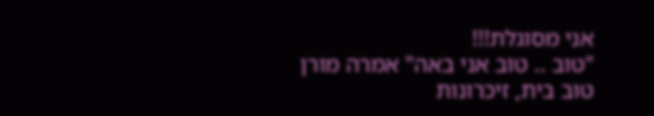אני מסוגלת!!!
"טוב .. טוב אני באה" אמרה מורן
טוב בית, זיכרונות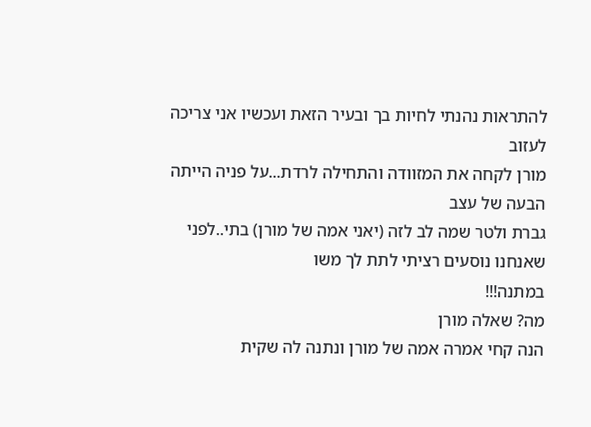להתראות נהנתי לחיות בך ובעיר הזאת ועכשיו אני צריכה לעזוב
מורן לקחה את המזוודה והתחילה לרדת...על פניה הייתה הבעה של עצב
גברת ולטר שמה לב לזה (יאני אמה של מורן) בתי..לפני שאנחנו נוסעים רציתי לתת לך משו
במתנה!!!
מה? שאלה מורן
הנה קחי אמרה אמה של מורן ונתנה לה שקית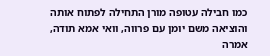כמו חבילה עטופה מורן התחילה לפתוח אותה
והוציאה משם יומן עם פרווה, וואי אמא תודה, אמרה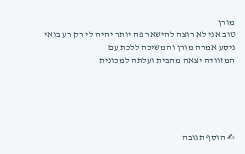מורן
טוב אני לא רוצה להישאר פה יותר יהיה לי רק רע בואי ניסע אמרה מורן והמשיכה ללכת עם
המזוודה יצאה מהבית ועלתה למכונית





✍ הוסף תגובה